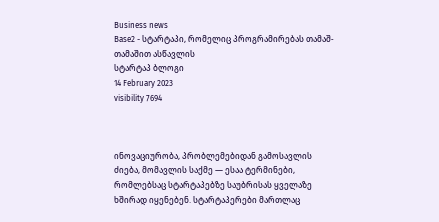Business news
Base2 - სტარტაპი, რომელიც პროგრამირებას თამაშ-თამაშით ასწავლის
სტარტაპ ბლოგი
14 February 2023
visibility 7694



ინოვაციურობა, პრობლემებიდან გამოსავლის ძიება, მომავლის საქმე — ესაა ტერმინები, რომლებსაც სტარტაპებზე საუბრისას ყველაზე ხშირად იყენებენ. სტარტაპერები მართლაც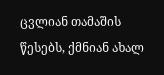ცვლიან თამაშის წესებს, ქმნიან ახალ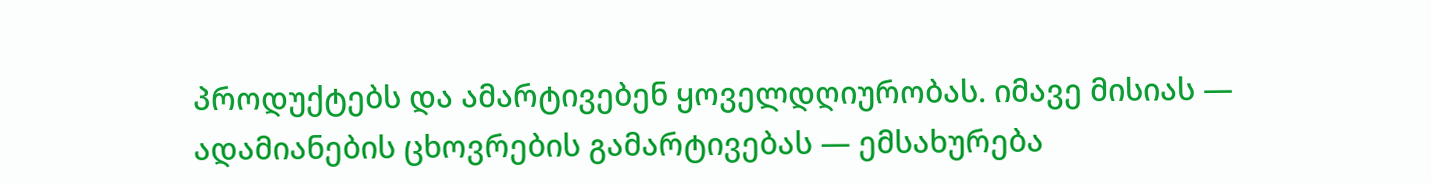პროდუქტებს და ამარტივებენ ყოველდღიურობას. იმავე მისიას — ადამიანების ცხოვრების გამარტივებას — ემსახურება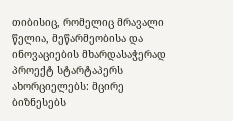თიბისიც, რომელიც მრავალი წელია, მეწარმეობისა და ინოვაციების მხარდასაჭერად პროექტ სტარტაპერს ახორციელებს: მცირე ბიზნესებს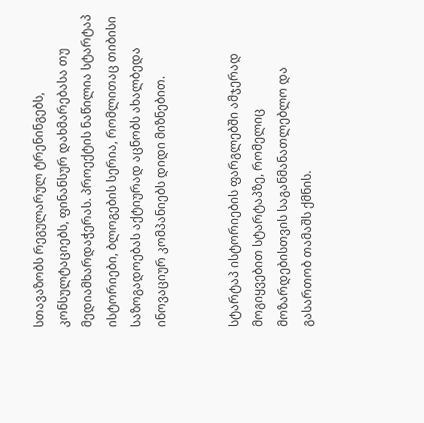სთავაზობს რეგულარულ ტრენინგებს, კონსულტაციებს, ფინანსურ დახმარებასა თუ მედიამხარდაჭერას. პროექტის ნაწილია სტარტაპ ისტორიები, ბლოგების სერია, რომლითაც თიბისი საზოგადოებას აქტიურად აცნობს ახალბედა ინოვაციურ კომპანიებს დიდი მიზნებით.


სტარტაპ ისტორიების ფარგლებში ამჯერად მოგიყვებით სტარტაპზე, რომელიც მოზარდებისთვის საგანმანათლებლო და გასართობ თამაშს ქმნის.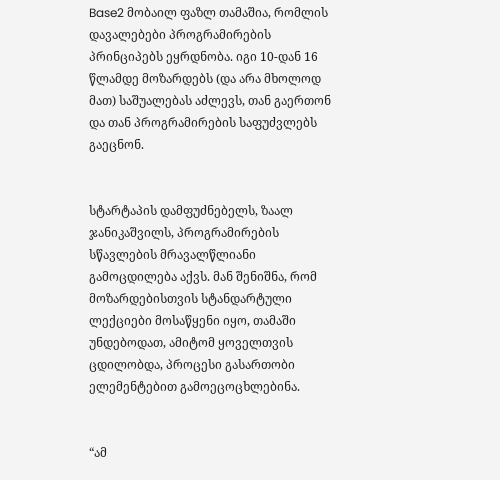Base2 მობაილ ფაზლ თამაშია, რომლის დავალებები პროგრამირების პრინციპებს ეყრდნობა. იგი 10-დან 16 წლამდე მოზარდებს (და არა მხოლოდ მათ) საშუალებას აძლევს, თან გაერთონ და თან პროგრამირების საფუძვლებს გაეცნონ.


სტარტაპის დამფუძნებელს, ზაალ ჯანიკაშვილს, პროგრამირების სწავლების მრავალწლიანი გამოცდილება აქვს. მან შენიშნა, რომ მოზარდებისთვის სტანდარტული ლექციები მოსაწყენი იყო, თამაში უნდებოდათ, ამიტომ ყოველთვის ცდილობდა, პროცესი გასართობი ელემენტებით გამოეცოცხლებინა.


“ამ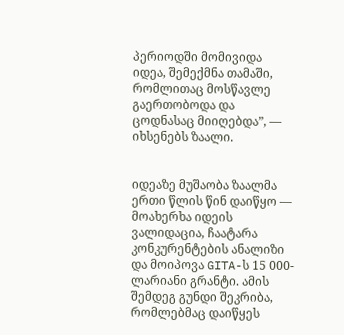პერიოდში მომივიდა იდეა, შემექმნა თამაში, რომლითაც მოსწავლე გაერთობოდა და ცოდნასაც მიიღებდა”, — იხსენებს ზაალი.


იდეაზე მუშაობა ზაალმა ერთი წლის წინ დაიწყო — მოახერხა იდეის ვალიდაცია, ჩაატარა კონკურენტების ანალიზი და მოიპოვა GITA-ს 15 000-ლარიანი გრანტი. ამის შემდეგ გუნდი შეკრიბა, რომლებმაც დაიწყეს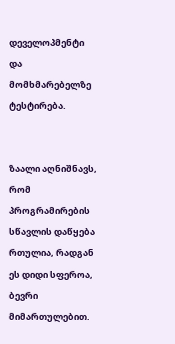დეველოპმენტი და მომხმარებელზე ტესტირება.


ზაალი აღნიშნავს, რომ პროგრამირების სწავლის დაწყება რთულია, რადგან ეს დიდი სფეროა, ბევრი მიმართულებით.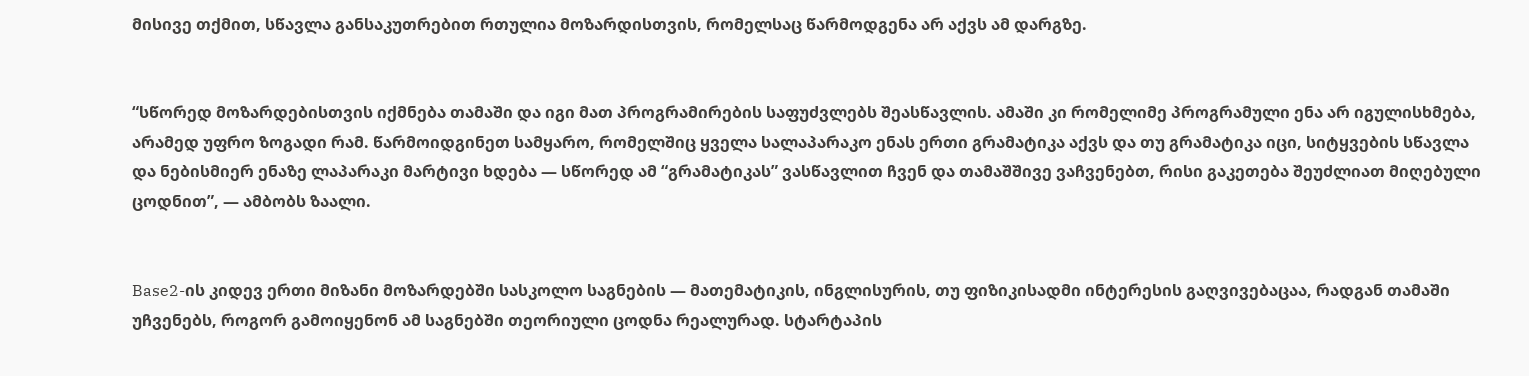მისივე თქმით, სწავლა განსაკუთრებით რთულია მოზარდისთვის, რომელსაც წარმოდგენა არ აქვს ამ დარგზე.


“სწორედ მოზარდებისთვის იქმნება თამაში და იგი მათ პროგრამირების საფუძვლებს შეასწავლის. ამაში კი რომელიმე პროგრამული ენა არ იგულისხმება, არამედ უფრო ზოგადი რამ. წარმოიდგინეთ სამყარო, რომელშიც ყველა სალაპარაკო ენას ერთი გრამატიკა აქვს და თუ გრამატიკა იცი, სიტყვების სწავლა და ნებისმიერ ენაზე ლაპარაკი მარტივი ხდება — სწორედ ამ “გრამატიკას” ვასწავლით ჩვენ და თამაშშივე ვაჩვენებთ, რისი გაკეთება შეუძლიათ მიღებული ცოდნით”, — ამბობს ზაალი.


Base2-ის კიდევ ერთი მიზანი მოზარდებში სასკოლო საგნების — მათემატიკის, ინგლისურის, თუ ფიზიკისადმი ინტერესის გაღვივებაცაა, რადგან თამაში უჩვენებს, როგორ გამოიყენონ ამ საგნებში თეორიული ცოდნა რეალურად. სტარტაპის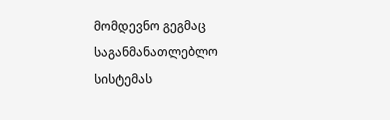მომდევნო გეგმაც საგანმანათლებლო სისტემას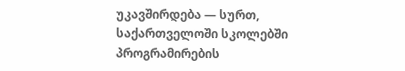უკავშირდება — სურთ, საქართველოში სკოლებში პროგრამირების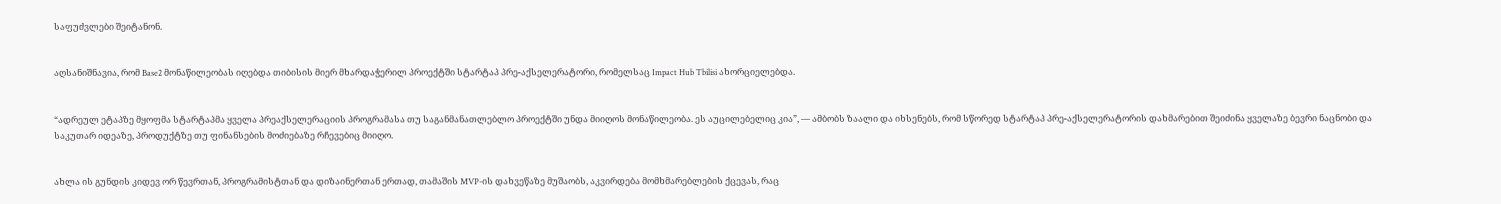საფუძვლები შეიტანონ.


აღსანიშნავია, რომ Base2 მონაწილეობას იღებდა თიბისის მიერ მხარდაჭერილ პროექტში სტარტაპ პრე-აქსელერატორი, რომელსაც Impact Hub Tbilisi ახორციელებდა.


“ადრეულ ეტაპზე მყოფმა სტარტაპმა ყველა პრეაქსელერაციის პროგრამასა თუ საგანმანათლებლო პროექტში უნდა მიიღოს მონაწილეობა. ეს აუცილებელიც კია”, — ამბობს ზაალი და იხსენებს, რომ სწორედ სტარტაპ პრე-აქსელერატორის დახმარებით შეიძინა ყველაზე ბევრი ნაცნობი და საკუთარ იდეაზე, პროდუქტზე თუ ფინანსების მოძიებაზე რჩევებიც მიიღო.


ახლა ის გუნდის კიდევ ორ წევრთან, პროგრამისტთან და დიზაინერთან ერთად, თამაშის MVP-ის დახვეწაზე მუშაობს, აკვირდება მომხმარებლების ქცევას, რაც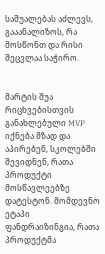საშუალებას აძლევს, გააანალიზოს, რა მოსწონთ და რისი შეცვლაა საჭირო.


მარტის შუა რიცხვებისთვის განახლებული MVP იქნება მზად და აპირებენ, სკოლებში შევიდნენ, რათა პროდუქტი მოსწავლეებზე დატესტონ. მომდევნო ეტაპი ფანდრაიზინგია, რათა პროდუქტმა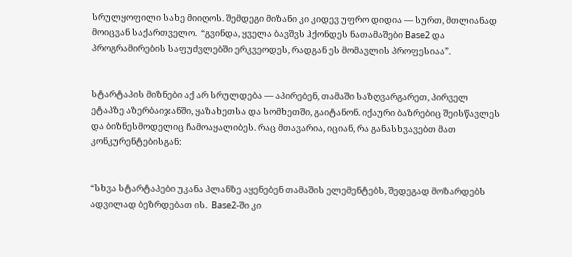სრულყოფილი სახე მიიღოს. შემდეგი მიზანი კი კიდევ უფრო დიდია — სურთ, მთლიანად მოიცვან საქართველო.  “გვინდა, ყველა ბავშვს ჰქონდეს ნათამაშები Base2 და პროგრამირების საფუძვლებში ერკვეოდეს, რადგან ეს მომავლის პროფესიაა”.


სტარტაპის მიზნები აქ არ სრულდება — აპირებენ, თამაში საზღვარგარეთ, პირველ ეტაპზე აზერბაიჯანში, ყაზახეთსა და სომხეთში, გაიტანონ. იქაური ბაზრებიც შეისწავლეს და ბიზნესმოდელიც ჩამოაყალიბეს. რაც მთავარია, იციან, რა განასხვავებთ მათ კონკურენტებისგან:


“სხვა სტარტაპები უკანა პლანზე აყენებენ თამაშის ელემენტებს, შედეგად მოზარდებს ადვილად ბეზრდებათ ის.  Base2-ში კი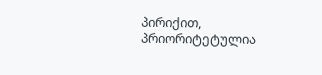პირიქით, პრიორიტეტულია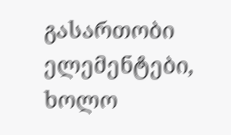გასართობი ელემენტები, ხოლო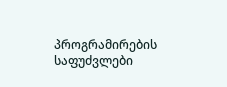პროგრამირების საფუძვლები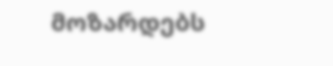მოზარდებს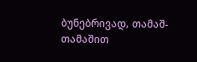ბუნებრივად, თამაშ-თამაშით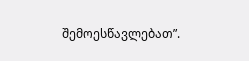შემოესწავლებათ”.